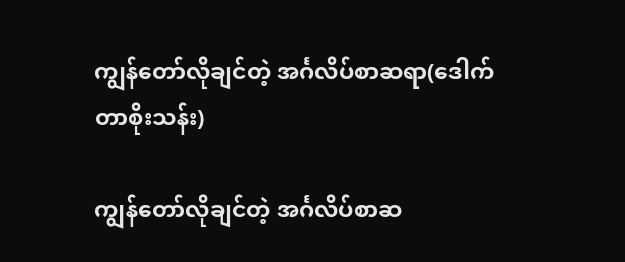ကျွန်တော်လိုချင်တဲ့ အင်္ဂလိပ်စာဆရာ(ဒေါက်တာစိုးသန်း)

ကျွန်တော်လိုချင်တဲ့ အင်္ဂလိပ်စာဆ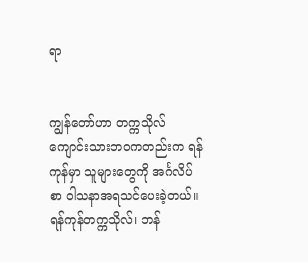ရာ


ကျွန်တော်ဟာ တက္ကသိုလ်ကျောင်းသားဘဝကတည်းက ရန်ကုန်မှာ သူများတွေကို အင်္ဂလိပ်စာ ဝါသနာအရသင်ပေးခဲ့တယ်။ ရန်ကုန်တက္ကသိုလ်၊ ဘန်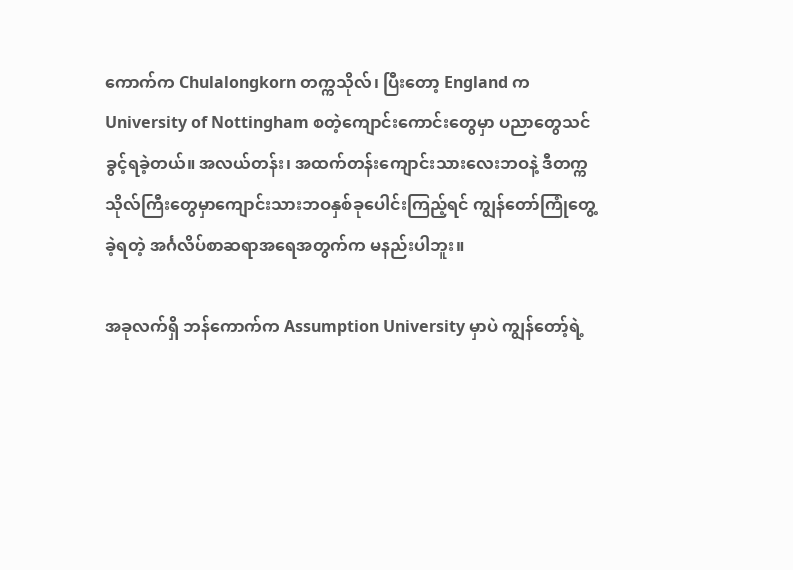ကောက်က Chulalongkorn တက္ကသိုလ်၊ ပြီးတော့ England က University of Nottingham စတဲ့ကျောင်းကောင်းတွေမှာ ပညာတွေသင်ခွင့်ရခဲ့တယ်။ အလယ်တန်း၊ အထက်တန်းကျောင်းသားလေးဘဝနဲ့ ဒီတက္ကသိုလ်ကြီးတွေမှာကျောင်းသားဘဝနှစ်ခုပေါင်းကြည့်ရင် ကျွန်တော်ကြုံတွေ့ခဲ့ရတဲ့ အင်္ဂလိပ်စာဆရာအရေအတွက်က မနည်းပါဘူး။

အခုလက်ရှိ ဘန်ကောက်က Assumption University မှာပဲ ကျွန်တော့်ရဲ့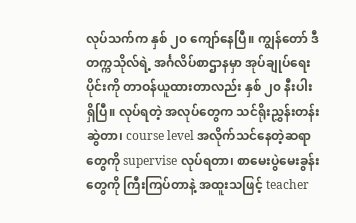လုပ်သက်က နှစ် ၂၀ ကျော်နေပြီ။ ကျွန်တော် ဒီတက္ကသိုလ်ရဲ့ အင်္ဂလိပ်စာဌာနမှာ အုပ်ချုပ်ရေးပိုင်းကို တာဝန်ယူထားတာလည်း နှစ် ၂၀ နီးပါးရှိပြီ။ လုပ်ရတဲ့ အလုပ်တွေက သင်ရိုးညွှန်းတန်းဆွဲတာ၊ course level အလိုက်သင်နေတဲ့ဆရာတွေကို supervise လုပ်ရတာ၊ စာမေးပွဲမေးခွန်းတွေကို ကြီးကြပ်တာနဲ့ အထူးသဖြင့် teacher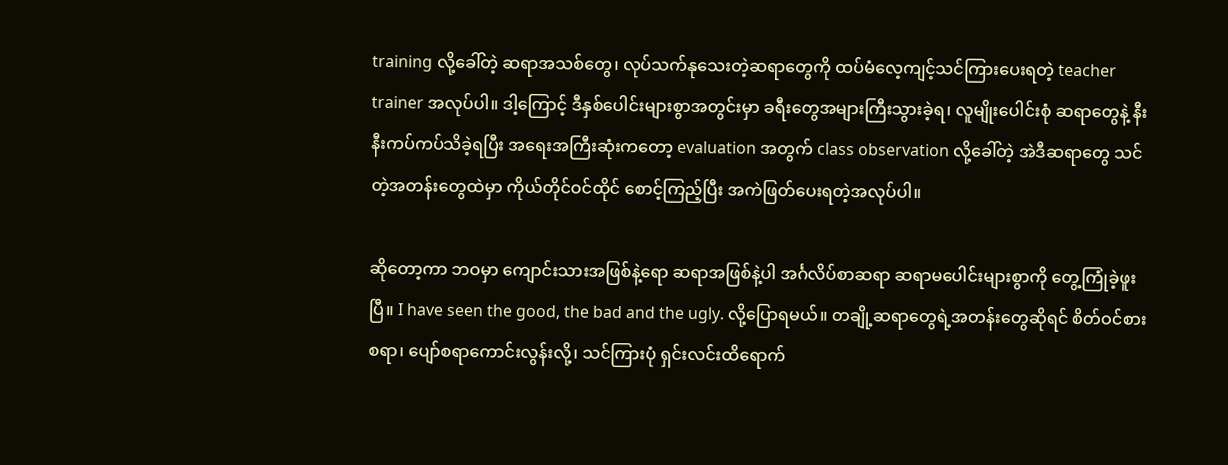training လို့ခေါ်တဲ့ ဆရာအသစ်တွေ၊ လုပ်သက်နုသေးတဲ့ဆရာတွေကို ထပ်မံလေ့ကျင့်သင်ကြားပေးရတဲ့ teacher trainer အလုပ်ပါ။ ဒါ့ကြောင့် ဒီနှစ်ပေါင်းများစွာအတွင်းမှာ ခရီးတွေအများကြီးသွားခဲ့ရ၊ လူမျိုးပေါင်းစုံ ဆရာတွေနဲ့ နီးနီးကပ်ကပ်သိခဲ့ရပြီး အရေးအကြီးဆုံးကတော့ evaluation အတွက် class observation လို့ခေါ်တဲ့ အဲဒီဆရာတွေ သင်တဲ့အတန်းတွေထဲမှာ ကိုယ်တိုင်ဝင်ထိုင် စောင့်ကြည့်ပြီး အကဲဖြတ်ပေးရတဲ့အလုပ်ပါ။

ဆိုတော့ကာ ဘဝမှာ ကျောင်းသားအဖြစ်နဲ့ရော ဆရာအဖြစ်နဲ့ပါ အင်္ဂလိပ်စာဆရာ ဆရာမပေါင်းများစွာကို တွေ့ကြုံခဲ့ဖူးပြီ။ I have seen the good, the bad and the ugly. လို့ပြောရမယ်။ တချို့ဆရာတွေရဲ့အတန်းတွေဆိုရင် စိတ်ဝင်စားစရာ၊ ပျော်စရာကောင်းလွန်းလို့၊ သင်ကြားပုံ ရှင်းလင်းထိရောက်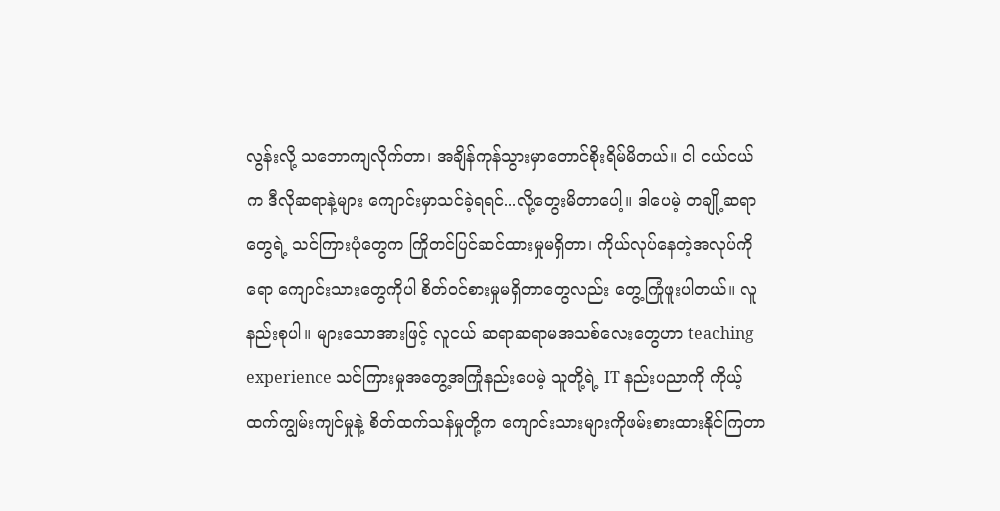လွန်းလို့ သဘောကျလိုက်တာ၊ အချိန်ကုန်သွားမှာတောင်စိုးရိမ်မိတယ်။ ငါ ငယ်ငယ်က ဒီလိုဆရာနဲ့များ ကျောင်းမှာသင်ခဲ့ရရင်...လို့တွေးမိတာပေါ့။ ဒါပေမဲ့ တချို့ဆရာတွေရဲ့ သင်ကြားပုံတွေက ကြိုတင်ပြင်ဆင်ထားမှုမရှိတာ၊ ကိုယ်လုပ်နေတဲ့အလုပ်ကိုရော ကျောင်းသားတွေကိုပါ စိတ်ဝင်စားမှုမရှိတာတွေလည်း တွေ့ကြုံဖူးပါတယ်။ လူနည်းစုပါ။ များသောအားဖြင့် လူငယ် ဆရာဆရာမအသစ်လေးတွေဟာ teaching experience သင်ကြားမှုအတွေ့အကြုံနည်းပေမဲ့ သူတို့ရဲ့ IT နည်းပညာကို ကိုယ့်ထက်ကျွမ်းကျင်မှုနဲ့ စိတ်ထက်သန်မှုတို့က ကျောင်းသားများကိုဖမ်းစားထားနိုင်ကြတာ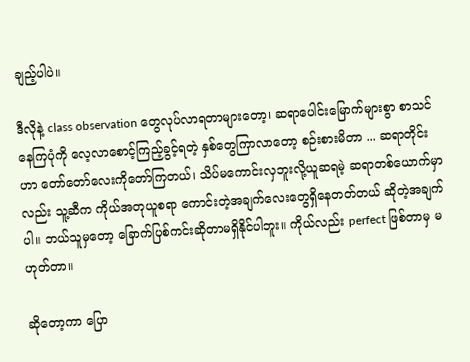ချည့်ပါပဲ။

ဒီလိုနဲ့ class observation တွေလုပ်လာရတာများတော့၊ ဆရာပေါင်းမြောက်များစွာ စာသင်နေကြပုံကို လေ့လာစောင့်ကြည့်ခွင့်ရတဲ့ နှစ်တွေကြာလာတော့ စဉ်းစားမိတာ ... ဆရာတိုင်းဟာ တော်တော်လေးကိုတော်ကြတယ်၊ သိပ်မကောင်းလှဘူးလို့ယူဆရမဲ့ ဆရာတစ်ယောက်မှာလည်း သူ့ဆီက ကိုယ်အတုယူစရာ ကောင်းတဲ့အချက်လေးတွေရှိနေတတ်တယ် ဆိုတဲ့အချက်ပါ။ ဘယ်သူမှတော့ ခြောက်ပြစ်ကင်းဆိုတာမရှိနိုင်ပါဘူး။ ကိုယ်လည်း perfect ဖြစ်တာမှ မဟုတ်တာ။

ဆိုတော့ကာ ပြော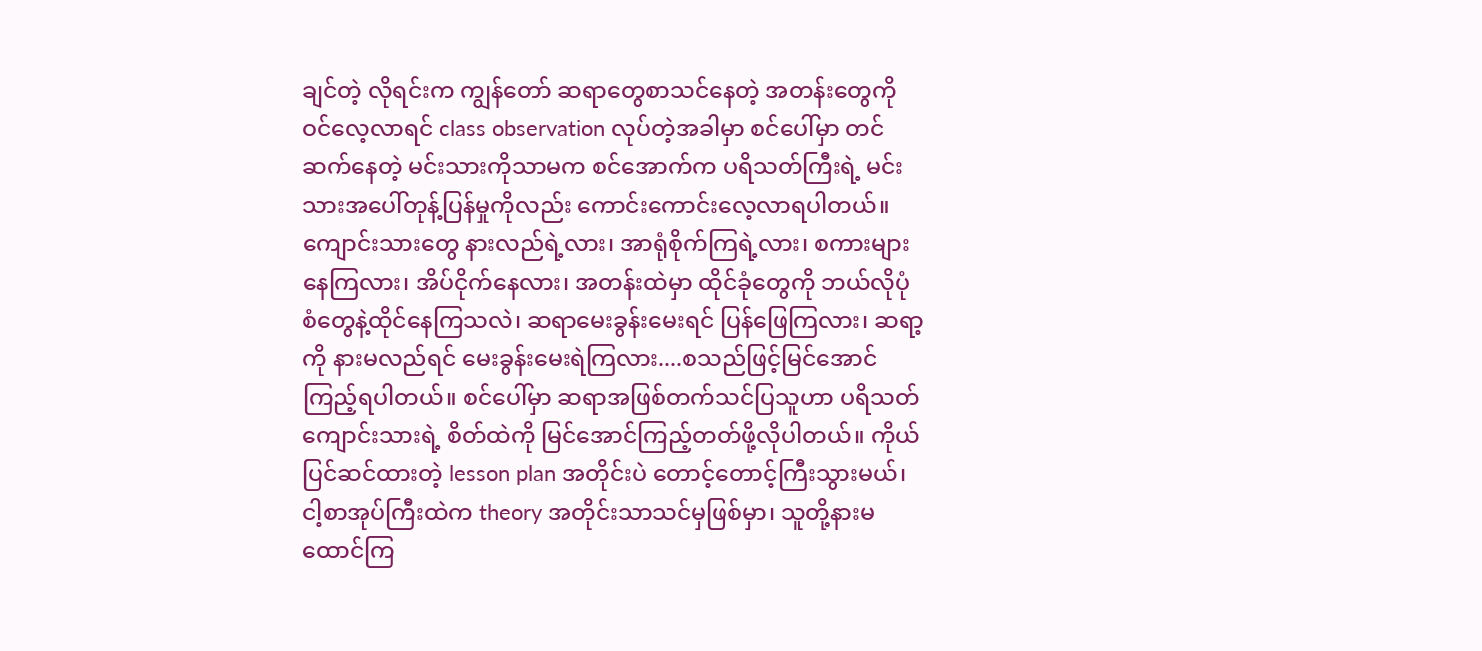ချင်တဲ့ လိုရင်းက ကျွန်တော် ဆရာတွေစာသင်နေတဲ့ အတန်းတွေကိုဝင်လေ့လာရင် class observation လုပ်တဲ့အခါမှာ စင်ပေါ်မှာ တင်ဆက်နေတဲ့ မင်းသားကိုသာမက စင်အောက်က ပရိသတ်ကြီးရဲ့ မင်းသားအပေါ်တုန့်ပြန်မှုကိုလည်း ကောင်းကောင်းလေ့လာရပါတယ်။ ကျောင်းသားတွေ နားလည်ရဲ့လား၊ အာရုံစိုက်ကြရဲ့လား၊ စကားများနေကြလား၊ အိပ်ငိုက်နေလား၊ အတန်းထဲမှာ ထိုင်ခုံတွေကို ဘယ်လိုပုံစံတွေနဲ့ထိုင်နေကြသလဲ၊ ဆရာမေးခွန်းမေးရင် ပြန်ဖြေကြလား၊ ဆရာ့ကို နားမလည်ရင် မေးခွန်းမေးရဲကြလား....စသည်ဖြင့်မြင်အောင်ကြည့်ရပါတယ်။ စင်ပေါ်မှာ ဆရာအဖြစ်တက်သင်ပြသူဟာ ပရိသတ် ကျောင်းသားရဲ့ စိတ်ထဲကို မြင်အောင်ကြည့်တတ်ဖို့လိုပါတယ်။ ကိုယ်ပြင်ဆင်ထားတဲ့ lesson plan အတိုင်းပဲ တောင့်တောင့်ကြီးသွားမယ်၊ ငါ့စာအုပ်ကြီးထဲက theory အတိုင်းသာသင်မှဖြစ်မှာ၊ သူတို့နားမထောင်ကြ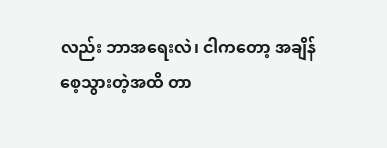လည်း ဘာအရေးလဲ၊ ငါကတော့ အချိန်စေ့သွားတဲ့အထိ တာ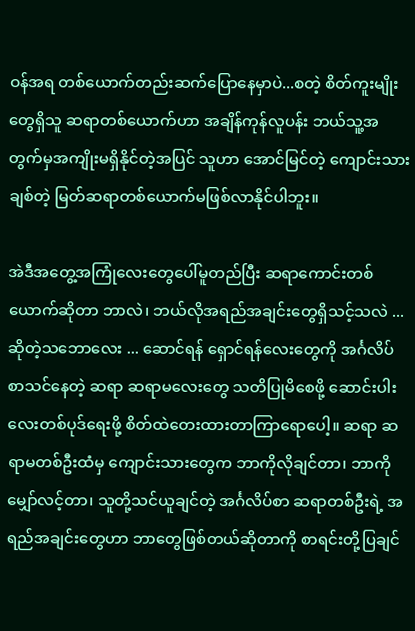ဝန်အရ တစ်ယောက်တည်းဆက်ပြောနေမှာပဲ...စတဲ့ စိတ်ကူးမျိုးတွေရှိသူ ဆရာတစ်ယောက်ဟာ အချိန်ကုန်လူပန်း ဘယ်သူ့အတွက်မှအကျိုးမရှိနိုင်တဲ့အပြင် သူဟာ အောင်မြင်တဲ့ ကျောင်းသားချစ်တဲ့ မြတ်ဆရာတစ်ယောက်မဖြစ်လာနိုင်ပါဘူး။

အဲဒီအတွေ့အကြုံလေးတွေပေါ်မူတည်ပြီး ဆရာကောင်းတစ်ယောက်ဆိုတာ ဘာလဲ၊ ဘယ်လိုအရည်အချင်းတွေရှိသင့်သလဲ ...ဆိုတဲ့သဘောလေး ... ဆောင်ရန် ရှောင်ရန်လေးတွေကို အင်္ဂလိပ်စာသင်နေတဲ့ ဆရာ ဆရာမလေးတွေ သတိပြုမိစေဖို့ ဆောင်းပါးလေးတစ်ပုဒ်ရေးဖို့ စိတ်ထဲတေးထားတာကြာရောပေါ့။ ဆရာ ဆရာမတစ်ဦးထံမှ ကျောင်းသားတွေက ဘာကိုလိုချင်တာ၊ ဘာကိုမျှော်လင့်တာ၊ သူတို့သင်ယူချင်တဲ့ အင်္ဂလိပ်စာ ဆရာတစ်ဦးရဲ့ အရည်အချင်းတွေဟာ ဘာတွေဖြစ်တယ်ဆိုတာကို စာရင်းတို့ပြချင်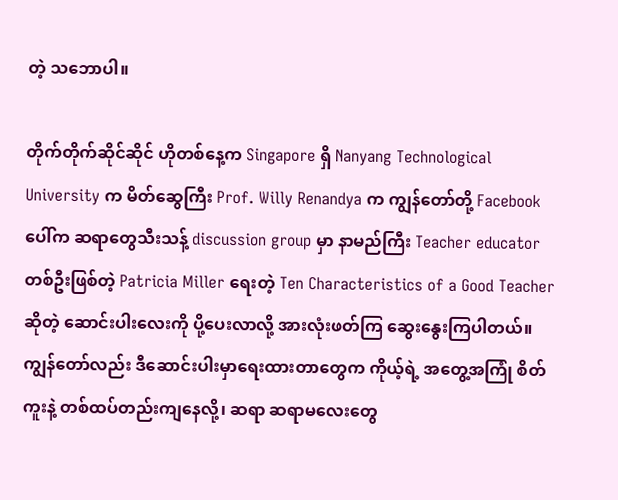တဲ့ သဘောပါ။

တိုက်တိုက်ဆိုင်ဆိုင် ဟိုတစ်နေ့က Singapore ရှိ Nanyang Technological University က မိတ်ဆွေကြီး Prof. Willy Renandya က ကျွန်တော်တို့ Facebook ပေါ်က ဆရာတွေသီးသန့် discussion group မှာ နာမည်ကြီး Teacher educator တစ်ဦးဖြစ်တဲ့ Patricia Miller ရေးတဲ့ Ten Characteristics of a Good Teacher ဆိုတဲ့ ဆောင်းပါးလေးကို ပို့ပေးလာလို့ အားလုံးဖတ်ကြ ဆွေးနွေးကြပါတယ်။ ကျွန်တော်လည်း ဒီဆောင်းပါးမှာရေးထားတာတွေက ကိုယ့်ရဲ့ အတွေ့အကြုံ စိတ်ကူးနဲ့ တစ်ထပ်တည်းကျနေလို့၊ ဆရာ ဆရာမလေးတွေ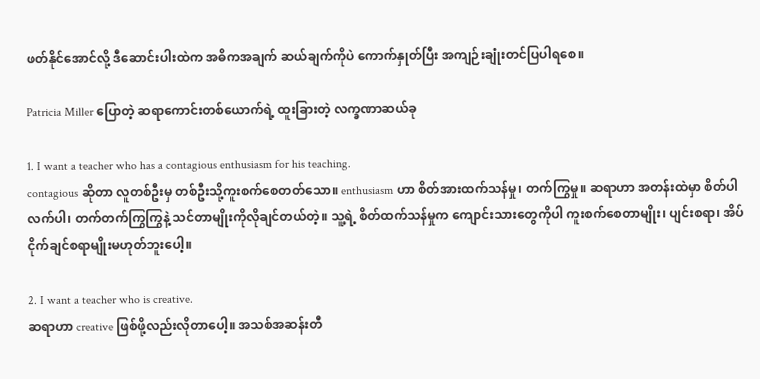ဖတ်နိုင်အောင်လို့ ဒီဆောင်းပါးထဲက အဓိကအချက် ဆယ်ချက်ကိုပဲ ကောက်နှုတ်ပြီး အကျဉ်းချုံးတင်ပြပါရစေ။

Patricia Miller ပြောတဲ့ ဆရာကောင်းတစ်ယောက်ရဲ့ ထူးခြားတဲ့ လက္ခဏာဆယ်ခု

1. I want a teacher who has a contagious enthusiasm for his teaching.
contagious ဆိုတာ လူတစ်ဦးမှ တစ်ဦးသို့ကူးစက်စေတတ်သော။ enthusiasm ဟာ စိတ်အားထက်သန်မှု၊ တက်ကြွမှု။ ဆရာဟာ အတန်းထဲမှာ စိတ်ပါလက်ပါ၊ တက်တက်ကြွကြွနဲ့ သင်တာမျိုးကိုလိုချင်တယ်တဲ့။ သူ့ရဲ့ စိတ်ထက်သန်မှုက ကျောင်းသားတွေကိုပါ ကူးစက်စေတာမျိုး၊ ပျင်းစရာ၊ အိပ်ငိုက်ချင်စရာမျိုးမဟုတ်ဘူးပေါ့။

2. I want a teacher who is creative.
ဆရာဟာ creative ဖြစ်ဖို့လည်းလိုတာပေါ့။ အသစ်အဆန်းတီ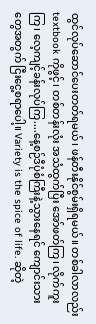ထွင်လုပ်ဆောင်ပေးတတ်ရမယ်၊ ဖန်တီးနိုင်စွမ်းရှိရမယ်။ တစ်ခါလာလည်း textbook ကိုဖွင့်၊ တစ်တန်းလုံး အသံထွက်ပြီး အော်ဖတ်ကြ၊ လိုက်ကူးကြ၊ လေ့ကျင့်ခန်းလုပ်ကြ....နေ့စဉ်ဒီပုံစံကြီးနဲ့သွားနေရင် ကျောင်းသားတွေအတွက် ငြီးငွေ့စရာပေါ့။ Variety is the spice of life. ဆိုတဲ့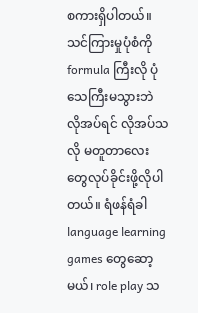စကားရှိပါတယ်။ သင်ကြားမှုပုံစံကို formula ကြီးလို ပုံသေကြီးမသွားဘဲ လိုအပ်ရင် လိုအပ်သလို မတူတာလေးတွေလုပ်ခိုင်းဖို့လိုပါတယ်။ ရံဖန်ရံခါ language learning games တွေဆော့မယ်၊ role play သ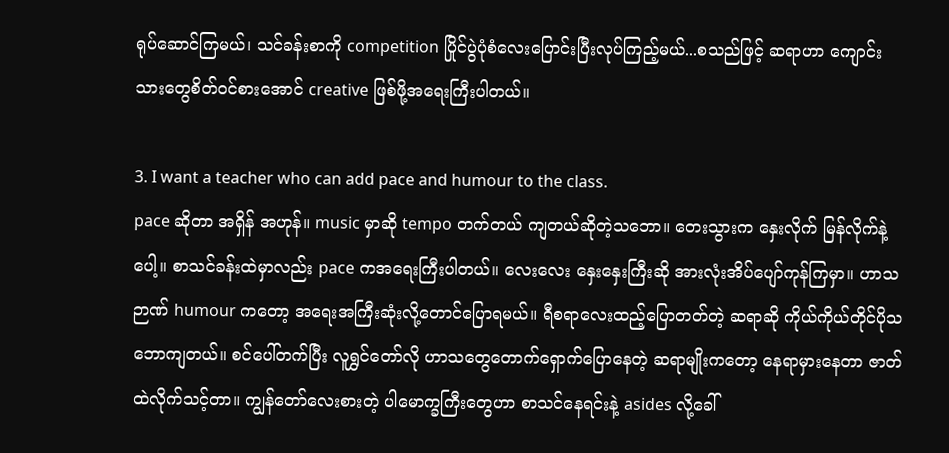ရုပ်ဆောင်ကြမယ်၊ သင်ခန်းစာကို competition ပြိုင်ပွဲပုံစံလေးပြောင်းပြီးလုပ်ကြည့်မယ်...စသည်ဖြင့် ဆရာဟာ ကျောင်းသားတွေစိတ်ဝင်စားအောင် creative ဖြစ်ဖို့အရေးကြီးပါတယ်။

3. I want a teacher who can add pace and humour to the class.
pace ဆိုတာ အရှိန် အဟုန်။ music မှာဆို tempo တက်တယ် ကျတယ်ဆိုတဲ့သဘော။ တေးသွားက နှေးလိုက် မြန်လိုက်နဲ့ပေါ့။ စာသင်ခန်းထဲမှာလည်း pace ကအရေးကြီးပါတယ်။ လေးလေး နှေးနှေးကြီးဆို အားလုံးအိပ်ပျော်ကုန်ကြမှာ။ ဟာသဉာဏ် humour ကတော့ အရေးအကြီးဆုံးလို့တောင်ပြောရမယ်။ ရီစရာလေးထည့်ပြောတတ်တဲ့ ဆရာဆို ကိုယ်ကိုယ်တိုင်ပိုသဘောကျတယ်။ စင်ပေါ်တက်ပြီး လူရွှင်တော်လို ဟာသတွေတောက်ရှောက်ပြောနေတဲ့ ဆရာမျိုးကတော့ နေရာမှားနေတာ ဇာတ်ထဲလိုက်သင့်တာ။ ကျွန်တော်လေးစားတဲ့ ပါမောက္ခကြီးတွေဟာ စာသင်နေရင်းနဲ့ asides လို့ခေါ်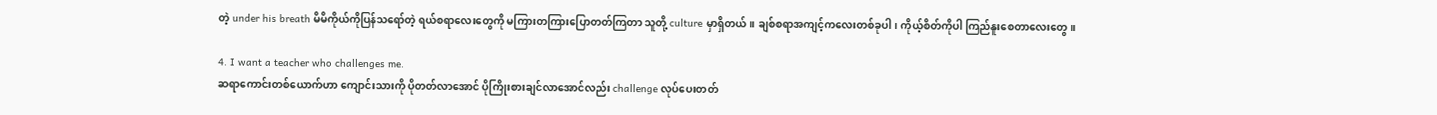တဲ့ under his breath မိမိကိုယ်ကိုပြန်သရော်တဲ့ ရယ်စရာလေးတွေကို မကြားတကြားပြောတတ်ကြတာ သူတို့ culture မှာရှိတယ်။ ချစ်စရာအကျင့်ကလေးတစ်ခုပါ၊ ကိုယ့်စိတ်ကိုပါ ကြည်နူးစေတာလေးတွေ။

4. I want a teacher who challenges me.
ဆရာကောင်းတစ်ယောက်ဟာ ကျောင်းသားကို ပိုတတ်လာအောင် ပိုကြိုးစားချင်လာအောင်လည်း challenge လုပ်ပေးတတ်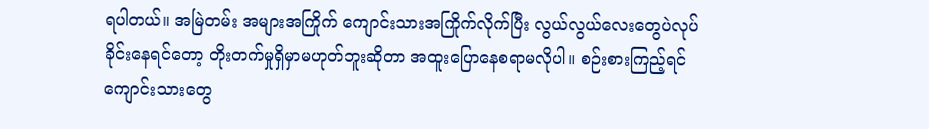ရပါတယ်။ အမြဲတမ်း အများအကြိုက် ကျောင်းသားအကြိုက်လိုက်ပြီး လွယ်လွယ်လေးတွေပဲလုပ်ခိုင်းနေရင်တော့ တိုးတက်မှုရှိမှာမဟုတ်ဘူးဆိုတာ အထူးပြောနေစရာမလိုပါ။ စဉ်းစားကြည့်ရင် ကျောင်းသားတွေ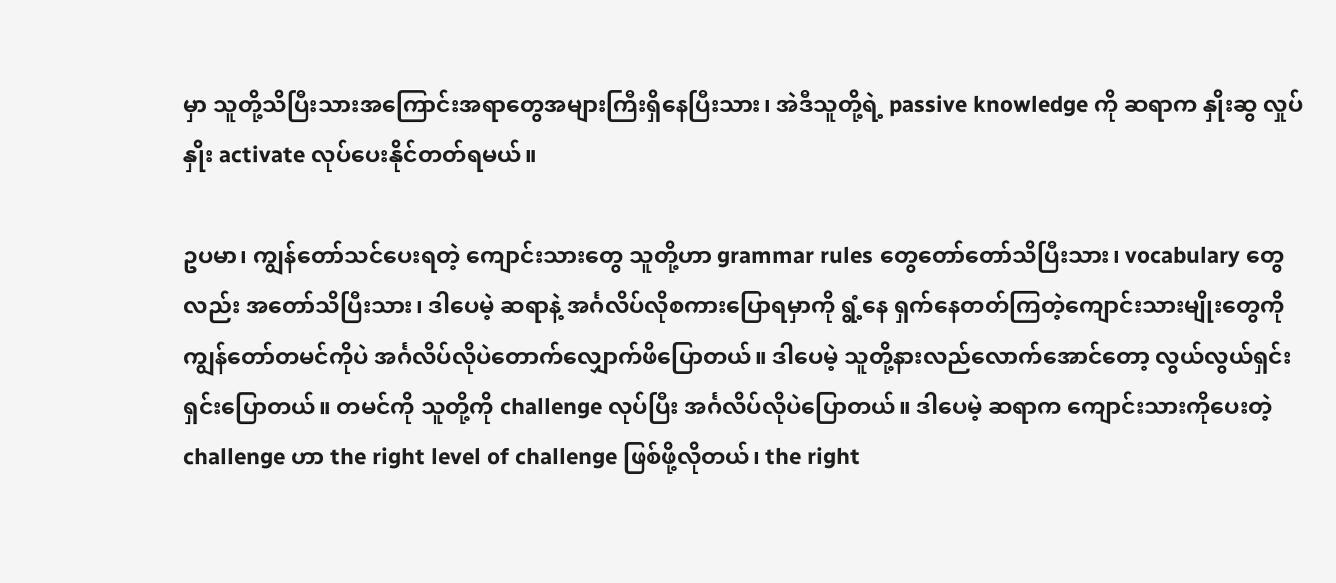မှာ သူတို့သိပြီးသားအကြောင်းအရာတွေအများကြီးရှိနေပြီးသား၊ အဲဒီသူတို့ရဲ့ passive knowledge ကို ဆရာက နှိုးဆွ လှုပ်နှိုး activate လုပ်ပေးနိုင်တတ်ရမယ်။

ဥပမာ၊ ကျွန်တော်သင်ပေးရတဲ့ ကျောင်းသားတွေ သူတို့ဟာ grammar rules တွေတော်တော်သိပြီးသား၊ vocabulary တွေလည်း အတော်သိပြီးသား၊ ဒါပေမဲ့ ဆရာနဲ့ အင်္ဂလိပ်လိုစကားပြောရမှာကို ရွံ့နေ ရှက်နေတတ်ကြတဲ့ကျောင်းသားမျိုးတွေကို ကျွန်တော်တမင်ကိုပဲ အင်္ဂလိပ်လိုပဲတောက်လျှောက်ဖိပြောတယ်။ ဒါပေမဲ့ သူတို့နားလည်လောက်အောင်တော့ လွယ်လွယ်ရှင်းရှင်းပြောတယ်။ တမင်ကို သူတို့ကို challenge လုပ်ပြီး အင်္ဂလိပ်လိုပဲပြောတယ်။ ဒါပေမဲ့ ဆရာက ကျောင်းသားကိုပေးတဲ့ challenge ဟာ the right level of challenge ဖြစ်ဖို့လိုတယ်၊ the right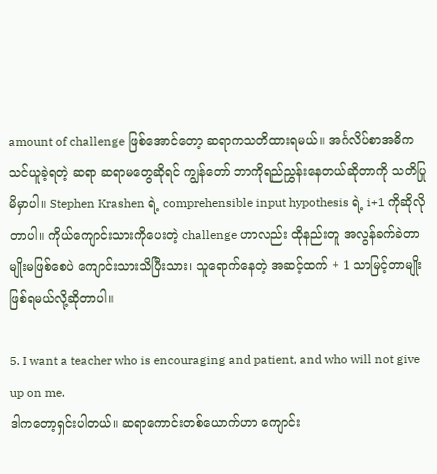amount of challenge ဖြစ်အောင်တော့ ဆရာကသတိထားရမယ်။ အင်္ဂလိပ်စာအဓိက သင်ယူခဲ့ရတဲ့ ဆရာ ဆရာမတွေဆိုရင် ကျွန်တော် ဘာကိုရည်ညွှန်းနေတယ်ဆိုတာကို သတိပြုမိမှာပါ။ Stephen Krashen ရဲ့ comprehensible input hypothesis ရဲ့ i+1 ကိုဆိုလိုတာပါ။ ကိုယ်ကျောင်းသားကိုပေးတဲ့ challenge ဟာလည်း ထိုနည်းတူ အလွန်ခက်ခဲတာမျိုးမဖြစ်စေပဲ ကျောင်းသားသိပြီးသား၊ သူရောက်နေတဲ့ အဆင့်ထက် + 1 သာမြင့်တာမျိုးဖြစ်ရမယ်လို့ဆိုတာပါ။

5. I want a teacher who is encouraging and patient, and who will not give up on me.
ဒါကတော့ရှင်းပါတယ်။ ဆရာကောင်းတစ်ယောက်ဟာ ကျောင်း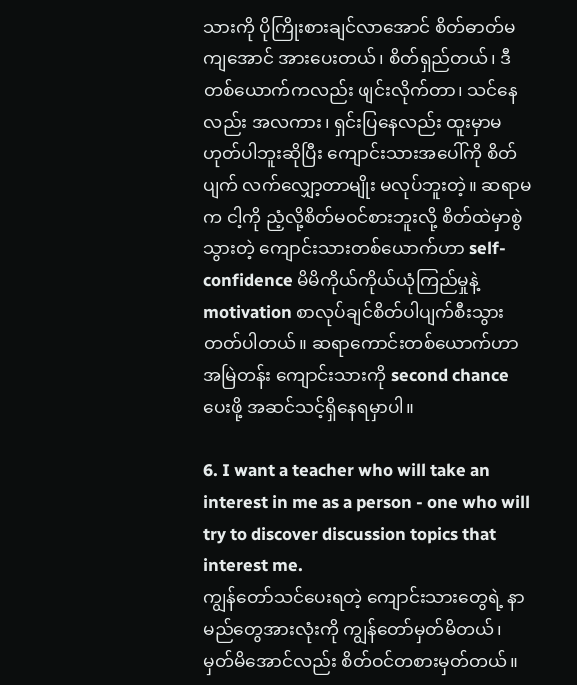သားကို ပိုကြိုးစားချင်လာအောင် စိတ်ဓာတ်မကျအောင် အားပေးတယ်၊ စိတ်ရှည်တယ်၊ ဒီတစ်ယောက်ကလည်း ဖျင်းလိုက်တာ၊ သင်နေလည်း အလကား၊ ရှင်းပြနေလည်း ထူးမှာမဟုတ်ပါဘူးဆိုပြီး ကျောင်းသားအပေါ်ကို စိတ်ပျက် လက်လျှော့တာမျိုး မလုပ်ဘူးတဲ့။ ဆရာမက ငါ့ကို ညံ့လို့စိတ်မဝင်စားဘူးလို့ စိတ်ထဲမှာစွဲသွားတဲ့ ကျောင်းသားတစ်ယောက်ဟာ self-confidence မိမိကိုယ်ကိုယ်ယုံကြည်မှုနဲ့ motivation စာလုပ်ချင်စိတ်ပါပျက်စီးသွားတတ်ပါတယ်။ ဆရာကောင်းတစ်ယောက်ဟာ အမြဲတန်း ကျောင်းသားကို second chance ပေးဖို့ အဆင်သင့်ရှိနေရမှာပါ။

6. I want a teacher who will take an interest in me as a person - one who will try to discover discussion topics that interest me.
ကျွန်တော်သင်ပေးရတဲ့ ကျောင်းသားတွေရဲ့ နာမည်တွေအားလုံးကို ကျွန်တော်မှတ်မိတယ်၊ မှတ်မိအောင်လည်း စိတ်ဝင်တစားမှတ်တယ်။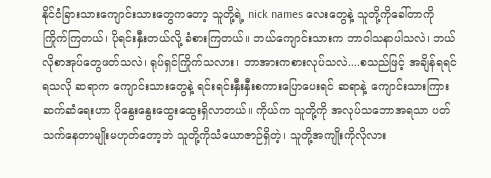နိုင်ငံခြားသားကျောင်းသားတွေကတော့ သူတို့ရဲ့ nick names လေးတွေနဲ့ သူတို့ကိုခေါ်တာကို ကြိုက်ကြတယ်၊ ပိုရင်းနှီးတယ်လို့ ခံစားကြတယ်။ ဘယ်ကျောင်းသားက ဘာဝါသနာပါသလဲ၊ ဘယ်လိုစာအုပ်တွေဖတ်သလဲ၊ ရုပ်ရှင်ကြိုက်သလား၊ ဘာအားကစားလုပ်သလဲ....စသည်ဖြင့် အချိန်ရရင်ရသလို ဆရာက ကျောင်းသားတွေနဲ့ ရင်းရင်းနှီးနှီးစကားပြောပေးရင် ဆရာနဲ့ ကျောင်းသားကြား ဆက်ဆံရေးဟာ ပိုနွေးနွေးထွေးထွေးရှိလာတယ်။ ကိုယ်က သူတို့ကို အလုပ်သဘောအရသာ ပတ်သက်နေတာမျိုးမဟုတ်တော့ဘဲ သူတို့ကိုသံယောဇာဉ်ရှိတဲ့၊ သူတို့အကျိုးကိုလိုလား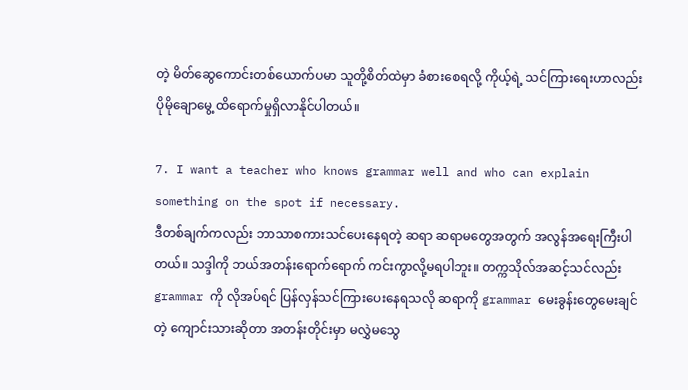တဲ့ မိတ်ဆွေကောင်းတစ်ယောက်ပမာ သူတို့စိတ်ထဲမှာ ခံစားစေရလို့ ကိုယ့်ရဲ့ သင်ကြားရေးဟာလည်း ပိုမိုချောမွေ့ ထိရောက်မှုရှိလာနိုင်ပါတယ်။

7. I want a teacher who knows grammar well and who can explain something on the spot if necessary.
ဒီတစ်ချက်ကလည်း ဘာသာစကားသင်ပေးနေရတဲ့ ဆရာ ဆရာမတွေအတွက် အလွန်အရေးကြီးပါတယ်။ သဒ္ဒါကို ဘယ်အတန်းရောက်ရောက် ကင်းကွာလို့မရပါဘူး။ တက္ကသိုလ်အဆင့်သင်လည်း grammar ကို လိုအပ်ရင် ပြန်လှန်သင်ကြားပေးနေရသလို ဆရာကို grammar မေးခွန်းတွေမေးချင်တဲ့ ကျောင်းသားဆိုတာ အတန်းတိုင်းမှာ မလွှဲမသွေ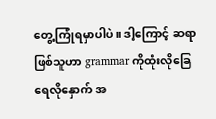တွေ့ကြုံရမှာပါပဲ။ ဒါ့ကြောင့် ဆရာဖြစ်သူဟာ grammar ကိုထုံးလိုခြေ ရေလိုနှောက် အ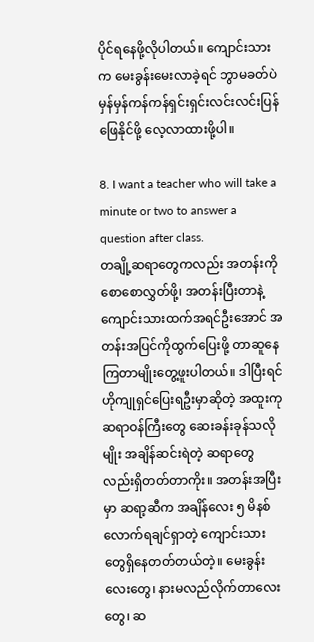ပိုင်ရနေဖို့လိုပါတယ်။ ကျောင်းသားက မေးခွန်းမေးလာခဲ့ရင် ဘွာမခတ်ပဲ မှန်မှန်ကန်ကန်ရှင်းရှင်းလင်းလင်းပြန်ဖြေနိုင်ဖို့ လေ့လာထားဖို့ပါ။

8. I want a teacher who will take a minute or two to answer a question after class.
တချို့ဆရာတွေကလည်း အတန်းကို စောစောလွှတ်ဖို့၊ အတန်းပြီးတာနဲ့ ကျောင်းသားထက်အရင်ဦးအောင် အတန်းအပြင်ကိုထွက်ပြေးဖို့ တာဆူနေကြတာမျိုးတွေ့ဖူးပါတယ်။ ဒါပြီးရင် ဟိုကျုရှင်ပြေးရဦးမှာဆိုတဲ့ အထူးကုဆရာဝန်ကြီးတွေ ဆေးခန်းခုန်သလိုမျိုး အချိန်ဆင်းရဲတဲ့ ဆရာတွေလည်းရှိတတ်တာကိုး။ အတန်းအပြီးမှာ ဆရာ့ဆီက အချိန်လေး ၅ မိနစ်လောက်ရချင်ရှာတဲ့ ကျောင်းသားတွေရှိနေတတ်တယ်တဲ့။ မေးခွန်းလေးတွေ၊ နားမလည်လိုက်တာလေးတွေ၊ ဆ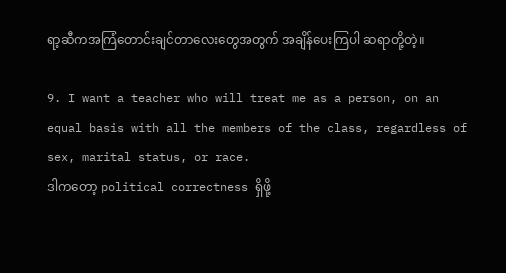ရာ့ဆီကအကြံတောင်းချင်တာလေးတွေအတွက် အချိန်ပေးကြပါ ဆရာတို့တဲ့။

9. I want a teacher who will treat me as a person, on an equal basis with all the members of the class, regardless of sex, marital status, or race.
ဒါကတော့ political correctness ရှိဖို့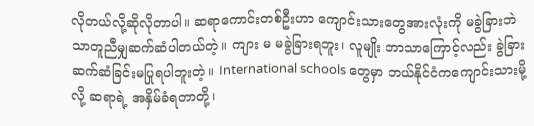လိုတယ်လို့ဆိုလိုတာပါ။ ဆရာကောင်းတစ်ဦးဟာ ကျောင်းသားတွေအားလုံးကို မခွဲခြားဘဲ သာတူညီမျှဆက်ဆံပါတယ်တဲ့။ ကျား မ မခွဲခြားရဘူး၊ လူမျိုး ဘာသာကြောင့်လည်း ခွဲခြားဆက်ဆံခြင်းမပြုရပါဘူးတဲ့။ International schools တွေမှာ ဘယ်နိုင်ငံကကျောင်းသားမို့လို့ ဆရာရဲ့ အနှိမ်ခံရတာတို့၊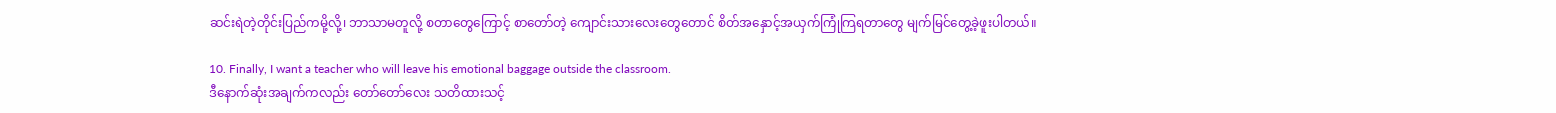ဆင်းရဲတဲ့တိုင်းပြည်ကမို့လို့၊ ဘာသာမတူလို့ စတာတွေကြောင့် စာတော်တဲ့ ကျောင်းသားလေးတွေတောင် စိတ်အနှောင့်အယှက်ကြုံကြရတာတွေ မျက်မြင်တွေ့ခဲ့ဖူးပါတယ်။

10. Finally, I want a teacher who will leave his emotional baggage outside the classroom.
ဒီနောက်ဆုံးအချက်ကလည်း တော်တော်လေး သတိထားသင့်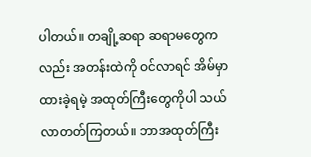ပါတယ်။ တချို့ဆရာ ဆရာမတွေကလည်း အတန်းထဲကို ဝင်လာရင် အိမ်မှာထားခဲ့ရမဲ့ အထုတ်ကြီးတွေကိုပါ သယ်လာတတ်ကြတယ်။ ဘာအထုတ်ကြီး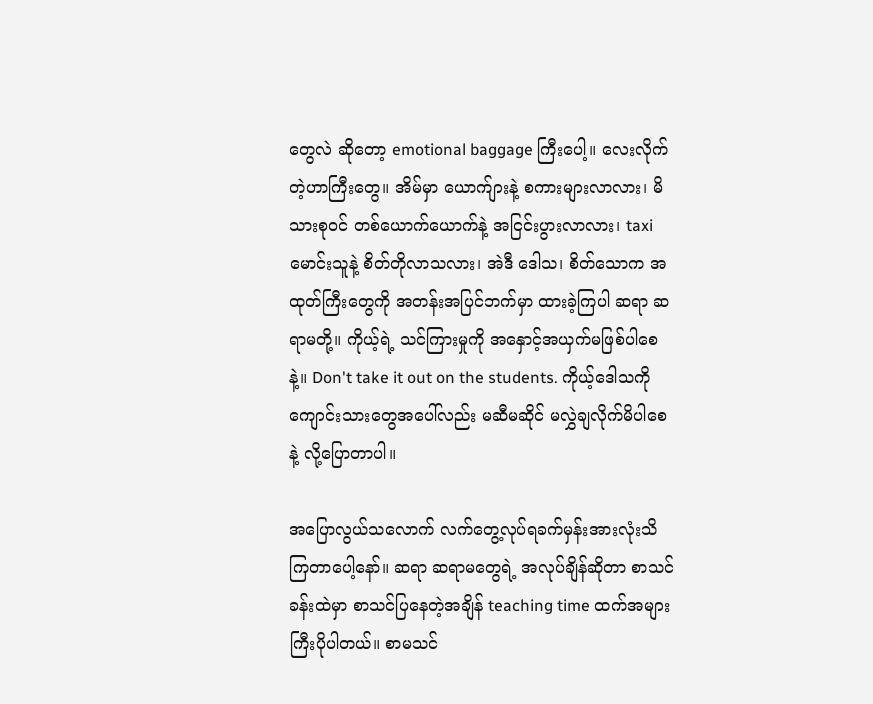တွေလဲ ဆိုတော့ emotional baggage ကြီးပေါ့။ လေးလိုက်တဲ့ဟာကြီးတွေ။ အိမ်မှာ ယောက်ျားနဲ့ စကားများလာလား၊ မိသားစုဝင် တစ်ယောက်ယောက်နဲ့ အငြင်းပွားလာလား၊ taxi မောင်းသူနဲ့ စိတ်တိုလာသလား၊ အဲဒီ ဒေါသ၊ စိတ်သောက အထုတ်ကြီးတွေကို အတန်းအပြင်ဘက်မှာ ထားခဲ့ကြပါ ဆရာ ဆရာမတို့။ ကိုယ့်ရဲ့ သင်ကြားမှုကို အနှောင့်အယှက်မဖြစ်ပါစေနဲ့။ Don't take it out on the students. ကိုယ့်ဒေါသကို ကျောင်းသားတွေအပေါ်လည်း မဆီမဆိုင် မလွှဲချလိုက်မိပါစေနဲ့ လို့ပြောတာပါ။

အပြောလွယ်သလောက် လက်တွေ့လုပ်ရခက်မှန်းအားလုံးသိကြတာပေါ့နော်။ ဆရာ ဆရာမတွေရဲ့ အလုပ်ချိန်ဆိုတာ စာသင်ခန်းထဲမှာ စာသင်ပြနေတဲ့အချိန် teaching time ထက်အများကြီးပိုပါတယ်။ စာမသင်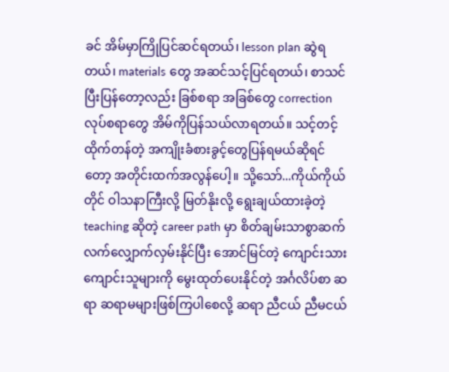ခင် အိမ်မှာကြိုပြင်ဆင်ရတယ်၊ lesson plan ဆွဲရတယ်၊ materials တွေ အဆင်သင့်ပြင်ရတယ်၊ စာသင်ပြီးပြန်တော့လည်း ခြစ်စရာ အခြစ်တွေ correction လုပ်စရာတွေ အိမ်ကိုပြန်သယ်လာရတယ်။ သင့်တင့်ထိုက်တန်တဲ့ အကျိုးခံစားခွင့်တွေပြန်ရမယ်ဆိုရင်တော့ အတိုင်းထက်အလွန်ပေါ့။ သို့သော်...ကိုယ်ကိုယ်တိုင် ဝါသနာကြီးလို့ မြတ်နိုးလို့ ရွေးချယ်ထားခဲ့တဲ့ teaching ဆိုတဲ့ career path မှာ စိတ်ချမ်းသာစွာဆက်လက်လျှောက်လှမ်းနိုင်ပြီး အောင်မြင်တဲ့ ကျောင်းသား ကျောင်းသူများကို မွေးထုတ်ပေးနိုင်တဲ့ အင်္ဂလိပ်စာ ဆရာ ဆရာမများဖြစ်ကြပါစေလို့ ဆရာ ညီငယ် ညီမငယ်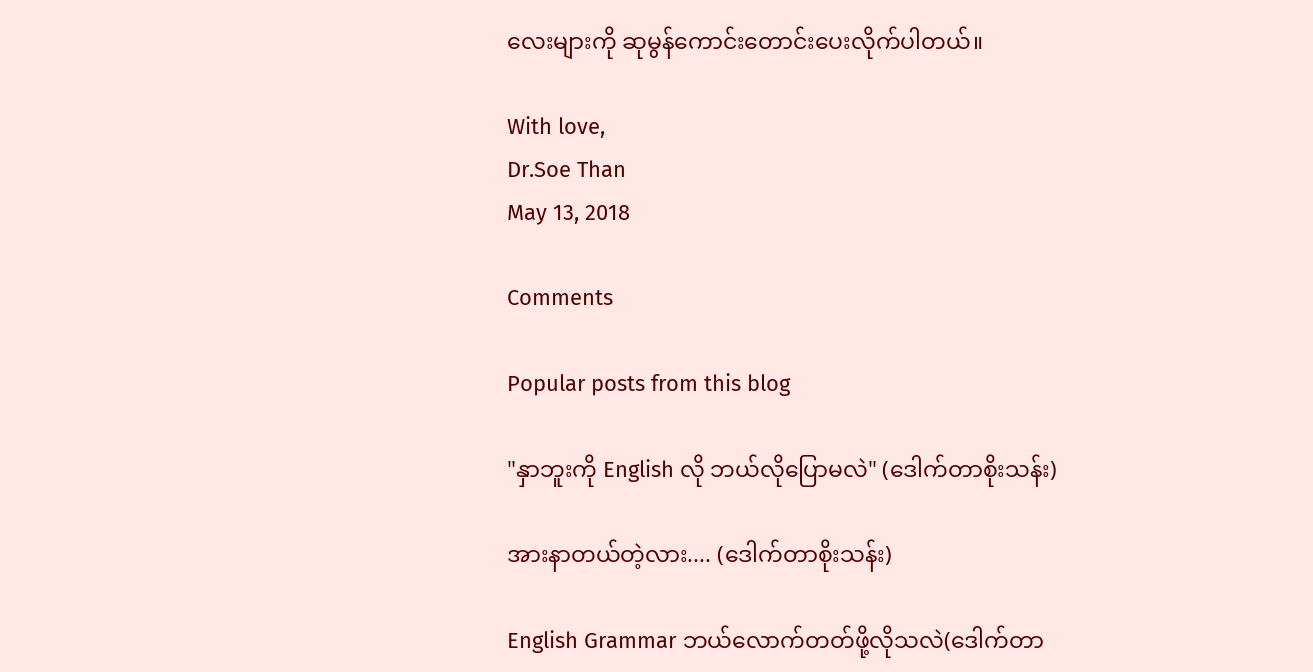လေးများကို ဆုမွန်ကောင်းတောင်းပေးလိုက်ပါတယ်။

With love,
Dr.Soe Than
May 13, 2018

Comments

Popular posts from this blog

"နှာဘူးကို English လို ဘယ်လိုပြောမလဲ" (ဒေါက်တာစိုးသန်း)

အားနာတယ်တဲ့လား.... (ဒေါက်တာစိုးသန်း)

English Grammar ဘယ်လောက်တတ်ဖို့လိုသလဲ(ဒေါက်တာ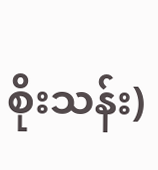စိုးသန်း)